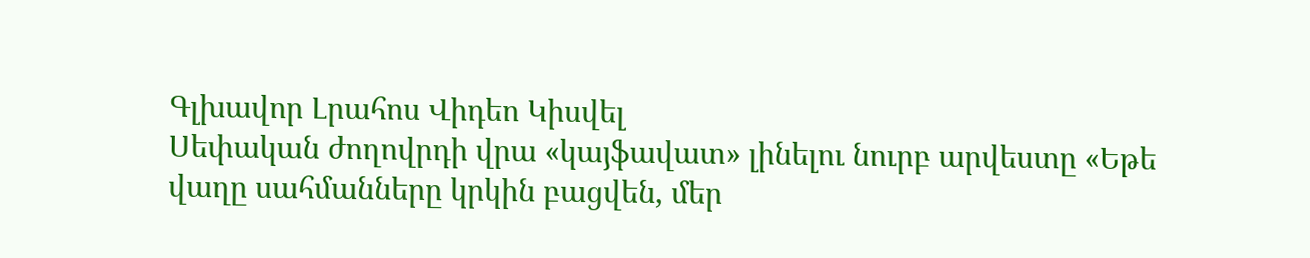Գլխավոր Լրահոս Վիդեո Կիսվել
Սեփական ժողովրդի վրա «կայֆավատ» լինելու նուրբ արվեստը «Եթե վաղը սահմանները կրկին բացվեն, մեր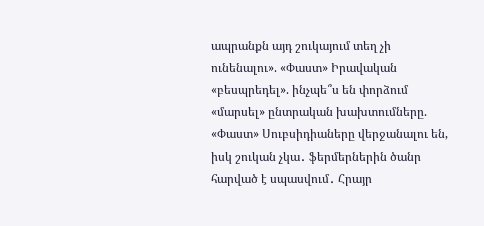ապրանքն այդ շուկայում տեղ չի ունենալու». «Փաստ» Իրավական «բեսպրեդել». ինչպե՞ս են փորձում «մարսել» ընտրական խախտումները. «Փաստ» Սուբսիդիաները վերջանալու են, իսկ շուկան չկա․ ֆերմերներին ծանր հարված է սպասվում․ Հրայր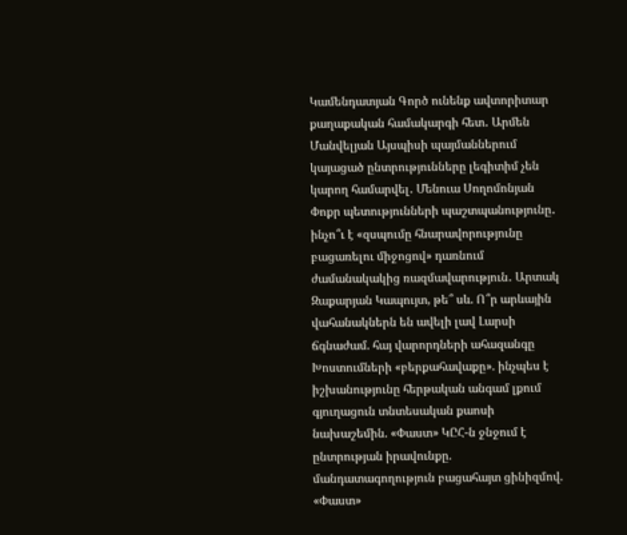Կամենդատյան Գործ ունենք ավտորիտար քաղաքական համակարգի հետ․ Արմեն Մանվելյան Այսպիսի պայմաններում կայացած ընտրությունները լեգիտիմ չեն կարող համարվել․ Մենուա Սողոմոնյան Փոքր պետությունների պաշտպանությունը․ ինչո՞ւ է «զսպումը հնարավորությունը բացառելու միջոցով» դառնում ժամանակակից ռազմավարություն․ Արտակ Զաքարյան Կապույտ, թե՞ սև. Ո՞ր արևային վահանակներն են ավելի լավ Լարսի ճգնաժամ. հայ վարորդների ահազանգը Խոստումների «բերքահավաքը». ինչպես է իշխանությունը հերթական անգամ լքում գյուղացուն տնտեսական քաոսի նախաշեմին. «Փաստ» ԿԸՀ-ն ջնջում է ընտրության իրավունքը. մանդատագողություն բացահայտ ցինիզմով. «Փաստ»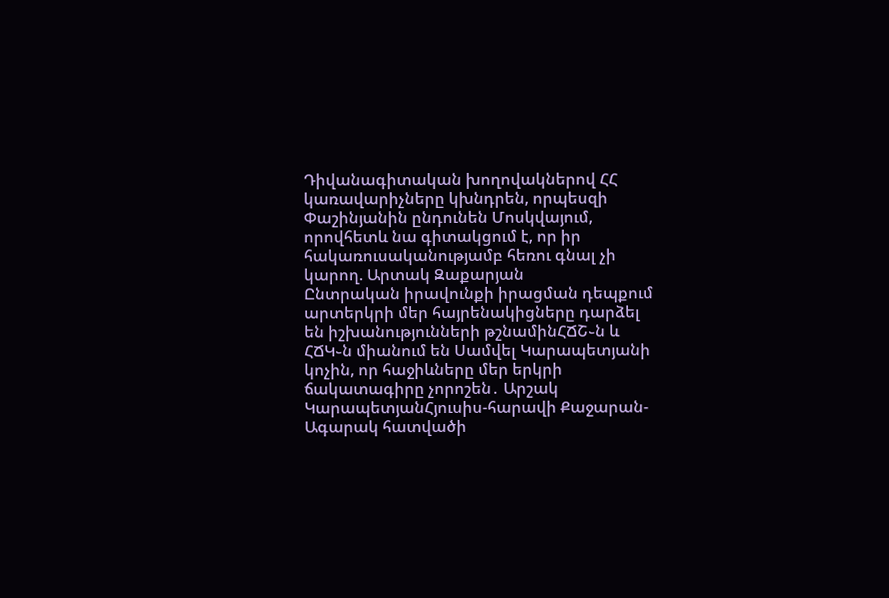Դիվանագիտական խողովակներով ՀՀ կառավարիչները կխնդրեն, որպեսզի Փաշինյանին ընդունեն Մոսկվայում, որովհետև նա գիտակցում է, որ իր հակառուսականությամբ հեռու գնալ չի կարող. Արտակ Զաքարյան
Ընտրական իրավունքի իրացման դեպքում արտերկրի մեր հայրենակիցները դարձել են իշխանությունների թշնամինՀՃՇ֊ն և ՀՃԿ֊ն միանում են Սամվել Կարապետյանի կոչին, որ հաջիևները մեր երկրի ճակատագիրը չորոշեն․ Արշակ ԿարապետյանՀյուսիս-հարավի Քաջարան-Ագարակ հատվածի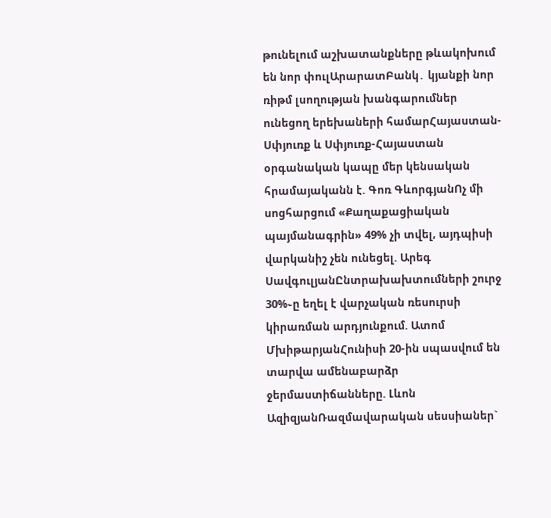թունելում աշխատանքները թևակոխում են նոր փուլԱրարատԲանկ․ կյանքի նոր ռիթմ լսողության խանգարումներ ունեցող երեխաների համարՀայաստան-Սփյուռք և Սփյուռք-Հայաստան օրգանական կապը մեր կենսական հրամայականն է. Գոռ ԳևորգյանՈչ մի սոցհարցում «Քաղաքացիական պայմանագրին» 49% չի տվել, այդպիսի վարկանիշ չեն ունեցել. Արեգ ՍավգուլյանԸնտրախախտումների շուրջ 30%֊ը եղել է վարչական ռեսուրսի կիրառման արդյունքում. Ատոմ ՄխիթարյանՀունիսի 20-ին սպասվում են տարվա ամենաբարձր ջերմաստիճանները. Լևոն ԱզիզյանՌազմավարական սեսսիաներ`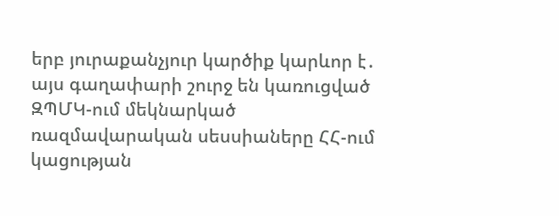երբ յուրաքանչյուր կարծիք կարևոր է․ այս գաղափարի շուրջ են կառուցված ԶՊՄԿ-ում մեկնարկած ռազմավարական սեսսիաները ՀՀ-ում կացության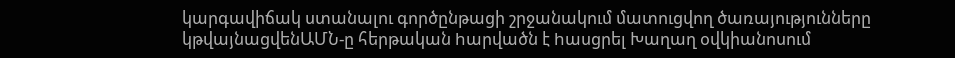կարգավիճակ ստանալու գործընթացի շրջանակում մատուցվող ծառայությունները կթվայնացվենԱՄՆ-ը հերթական hարվածն է hասցրել Խաղաղ օվկիանոսում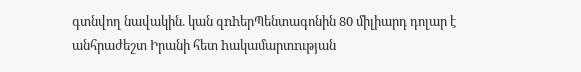գտնվող նավակին. կան զnhերՊենտագոնին 80 միլիարդ դոլար է անհրաժեշտ Իրանի հետ hակամարտnւթյան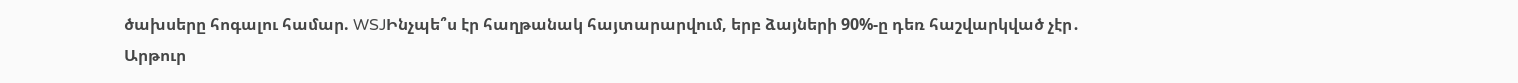ծախսերը հոգալու համար. WSJԻնչպե՞ս էր հաղթանակ հայտարարվում, երբ ձայների 90%-ը դեռ հաշվարկված չէր․ Արթուր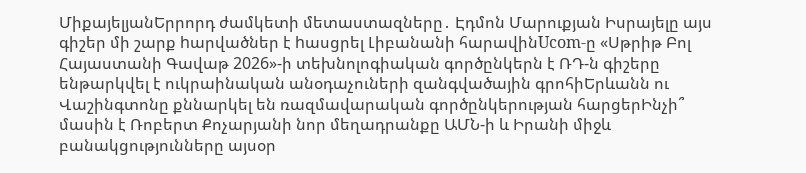ՄիքայելյանԵրրորդ ժամկետի մետաստազները․ Էդմոն Մարուքյան Իսրայելը այս գիշեր մի շարք hարվածներ է hասցրել Լիբանանի հարավինUcom-ը «Սթրիթ Բոլ Հայաստանի Գավաթ 2026»-ի տեխնոլոգիական գործընկերն է ՌԴ-ն գիշերը ենթարկվել է ուկրաինական անօդաչուների զանգվածային գրոհիԵրևանն ու Վաշինգտոնը քննարկել են ռազմավարական գործընկերության հարցերԻնչի՞ մասին է Ռոբերտ Քոչարյանի նոր մեղադրանքը ԱՄՆ-ի և Իրանի միջև բանակցությունները այսօր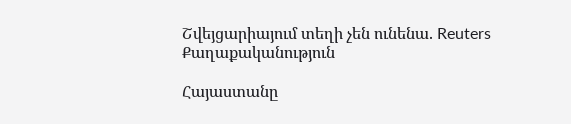Շվեյցարիայում տեղի չեն ունենա. Reuters
Քաղաքականություն

Հայաստանը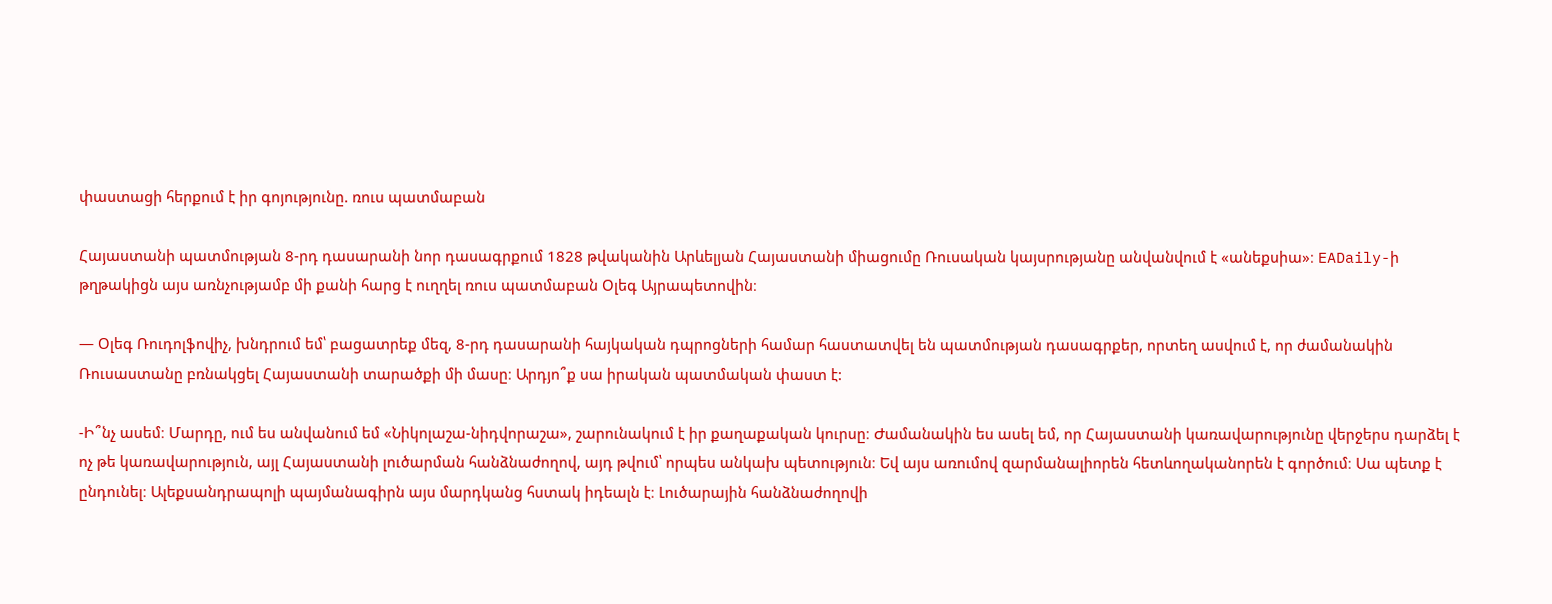փաստացի հերքում է իր գոյությունը. ռուս պատմաբան

Հայաստանի պատմության 8-րդ դասարանի նոր դասագրքում 1828 թվականին Արևելյան Հայաստանի միացումը Ռուսական կայսրությանը անվանվում է «անեքսիա»։ EADaily-ի թղթակիցն այս առնչությամբ մի քանի հարց է ուղղել ռուս պատմաբան Օլեգ Այրապետովին։

— Օլեգ Ռուդոլֆովիչ, խնդրում եմ՝ բացատրեք մեզ, 8-րդ դասարանի հայկական դպրոցների համար հաստատվել են պատմության դասագրքեր, որտեղ ասվում է, որ ժամանակին Ռուսաստանը բռնակցել Հայաստանի տարածքի մի մասը։ Արդյո՞ք սա իրական պատմական փաստ է:

-Ի՞նչ ասեմ։ Մարդը, ում ես անվանում եմ «Նիկոլաշա-նիդվորաշա», շարունակում է իր քաղաքական կուրսը։ Ժամանակին ես ասել եմ, որ Հայաստանի կառավարությունը վերջերս դարձել է ոչ թե կառավարություն, այլ Հայաստանի լուծարման հանձնաժողով, այդ թվում՝ որպես անկախ պետություն։ Եվ այս առումով զարմանալիորեն հետևողականորեն է գործում։ Սա պետք է ընդունել։ Ալեքսանդրապոլի պայմանագիրն այս մարդկանց հստակ իդեալն է։ Լուծարային հանձնաժողովի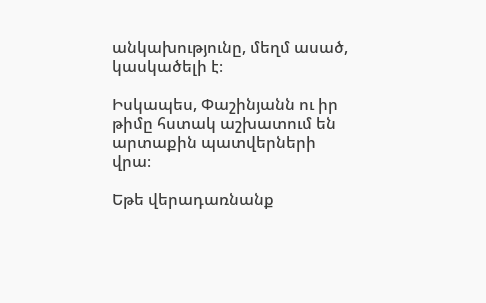անկախությունը, մեղմ ասած, կասկածելի է։

Իսկապես, Փաշինյանն ու իր թիմը հստակ աշխատում են արտաքին պատվերների վրա։

Եթե վերադառնանք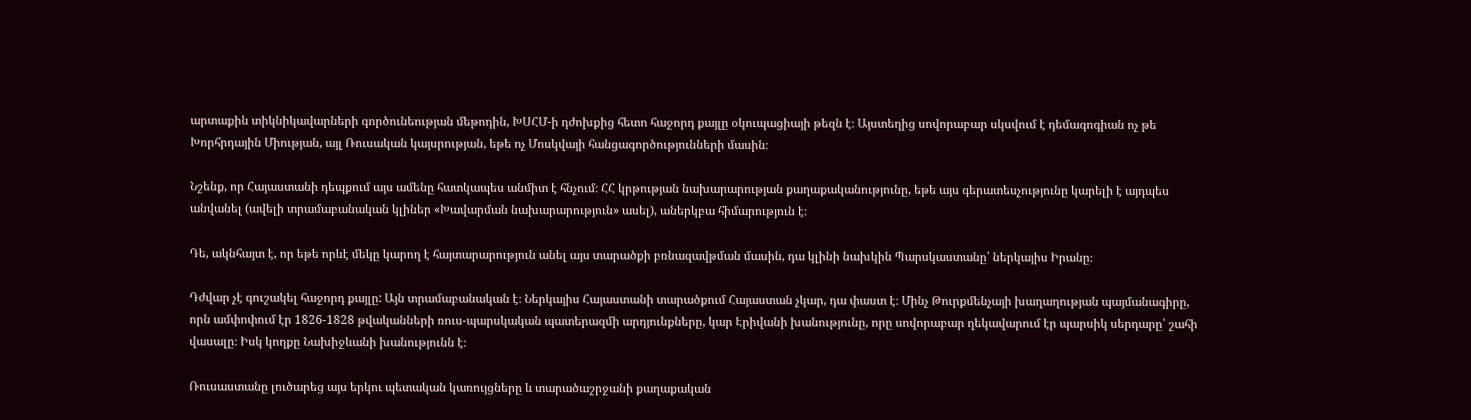արտաքին տիկնիկավարների գործունեության մեթոդին, ԽՍՀՄ-ի դժոխքից հետո հաջորդ քայլը օկուպացիայի թեզն է։ Այստեղից սովորաբար սկսվում է դեմագոգիան ոչ թե Խորհրդային Միության, այլ Ռուսական կայսրության, եթե ոչ Մոսկվայի հանցագործությունների մասին։

Նշենք, որ Հայաստանի դեպքում այս ամենը հատկապես անմիտ է հնչում։ ՀՀ կրթության նախարարության քաղաքականությունը, եթե այս գերատեսչությունը կարելի է այդպես անվանել (ավելի տրամաբանական կլիներ «Խավարման նախարարություն» ասել), աներկբա հիմարություն է։

Դե, ակնհայտ է, որ եթե որևէ մեկը կարող է հայտարարություն անել այս տարածքի բռնազավթման մասին, դա կլինի նախկին Պարսկաստանը՝ ներկայիս Իրանը։

Դժվար չէ գուշակել հաջորդ քայլը: Այն տրամաբանական է։ Ներկայիս Հայաստանի տարածքում Հայաստան չկար, դա փաստ է։ Մինչ Թուրքմենչայի խաղաղության պայմանագիրը, որն ամփոփում էր 1826-1828 թվականների ռուս-պարսկական պատերազմի արդյունքները, կար Էրիվանի խանությունը, որը սովորաբար ղեկավարում էր պարսիկ սերդարը՝ շահի վասալը։ Իսկ կողքը Նախիջևանի խանությունն է։

Ռուսաստանը լուծարեց այս երկու պետական կառույցները և տարածաշրջանի քաղաքական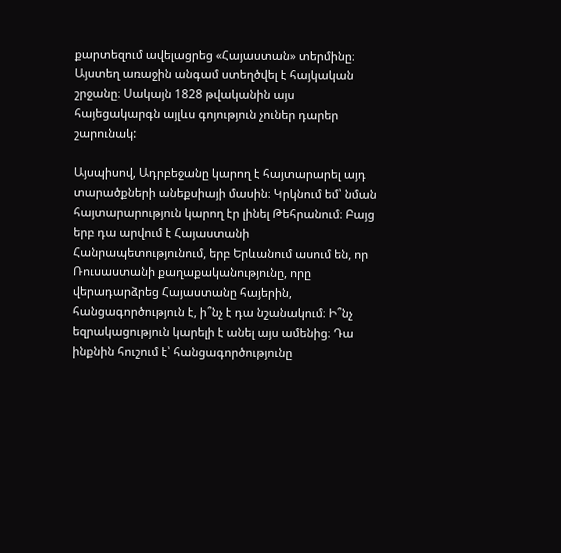քարտեզում ավելացրեց «Հայաստան» տերմինը։ Այստեղ առաջին անգամ ստեղծվել է հայկական շրջանը։ Սակայն 1828 թվականին այս հայեցակարգն այլևս գոյություն չուներ դարեր շարունակ:

Այսպիսով, Ադրբեջանը կարող է հայտարարել այդ տարածքների անեքսիայի մասին։ Կրկնում եմ՝ նման հայտարարություն կարող էր լինել Թեհրանում։ Բայց երբ դա արվում է Հայաստանի Հանրապետությունում, երբ Երևանում ասում են, որ Ռուսաստանի քաղաքականությունը, որը վերադարձրեց Հայաստանը հայերին, հանցագործություն է, ի՞նչ է դա նշանակում։ Ի՞նչ եզրակացություն կարելի է անել այս ամենից։ Դա ինքնին հուշում է՝ հանցագործությունը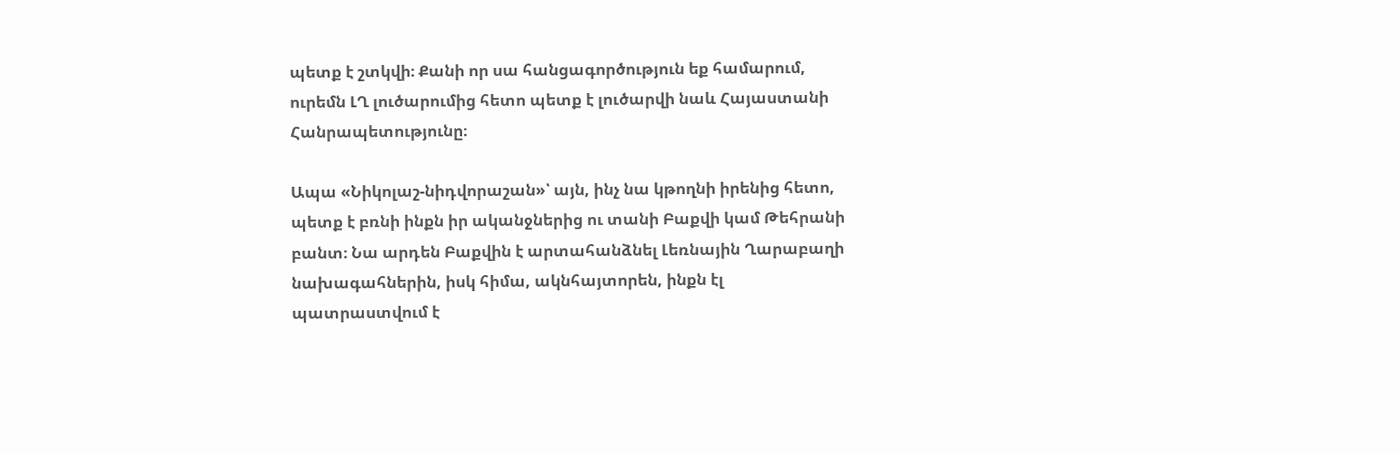պետք է շտկվի։ Քանի որ սա հանցագործություն եք համարում, ուրեմն ԼՂ լուծարումից հետո պետք է լուծարվի նաև Հայաստանի Հանրապետությունը։

Ապա «Նիկոլաշ-նիդվորաշան»՝ այն, ինչ նա կթողնի իրենից հետո, պետք է բռնի ինքն իր ականջներից ու տանի Բաքվի կամ Թեհրանի բանտ։ Նա արդեն Բաքվին է արտահանձնել Լեռնային Ղարաբաղի նախագահներին, իսկ հիմա, ակնհայտորեն, ինքն էլ պատրաստվում է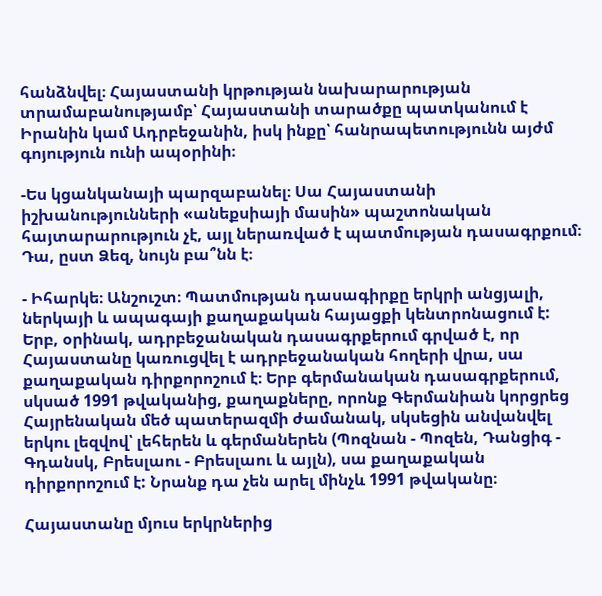հանձնվել։ Հայաստանի կրթության նախարարության տրամաբանությամբ՝ Հայաստանի տարածքը պատկանում է Իրանին կամ Ադրբեջանին, իսկ ինքը՝ հանրապետությունն այժմ գոյություն ունի ապօրինի։

-Ես կցանկանայի պարզաբանել։ Սա Հայաստանի իշխանությունների «անեքսիայի մասին» պաշտոնական հայտարարություն չէ, այլ ներառված է պատմության դասագրքում։ Դա, ըստ Ձեզ, նույն բա՞նն է։

- Իհարկե։ Անշուշտ։ Պատմության դասագիրքը երկրի անցյալի, ներկայի և ապագայի քաղաքական հայացքի կենտրոնացում է: Երբ, օրինակ, ադրբեջանական դասագրքերում գրված է, որ Հայաստանը կառուցվել է ադրբեջանական հողերի վրա, սա քաղաքական դիրքորոշում է։ Երբ գերմանական դասագրքերում, սկսած 1991 թվականից, քաղաքները, որոնք Գերմանիան կորցրեց Հայրենական մեծ պատերազմի ժամանակ, սկսեցին անվանվել երկու լեզվով՝ լեհերեն և գերմաներեն (Պոզնան - Պոզեն, Դանցիգ - Գդանսկ, Բրեսլաու - Բրեսլաու և այլն), սա քաղաքական դիրքորոշում է: Նրանք դա չեն արել մինչև 1991 թվականը։

Հայաստանը մյուս երկրներից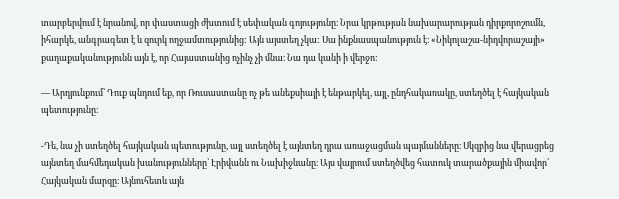տարբերվում է նրանով, որ փաստացի ժխտում է սեփական գոյությունը։ Նրա կրթության նախարարության դիրքորոշումն, իհարկե, անգրագետ է և զուրկ ողջամտությունից: Այն այստեղ չկա: Սա ինքնասպանություն է։ «Նիկոլաշա-նիդվորաշայի» քաղաքականությունն այն է, որ Հայաստանից ոչինչ չի մնա։ Նա դա կանի ի վերջո:

— Արդյունքում՝ Դուք պնդում եք, որ Ռուսաստանը ոչ թե անեքսիայի է ենթարկել, այլ, ընդհակառակը, ստեղծել է հայկական պետությունը։

-Դե, նա չի ստեղծել հայկական պետությունը, այլ ստեղծել է այնտեղ դրա առաջացման պայմանները։ Սկզբից նա վերացրեց այնտեղ մահմեդական խանությունները՝ Էրիվանն ու Նախիջևանը։ Այս վայրում ստեղծվեց հատուկ տարածքային միավոր՝ Հայկական մարզը։ Այնուհետև այն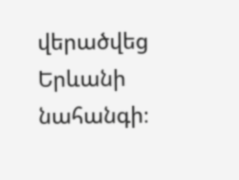վերածվեց Երևանի նահանգի։